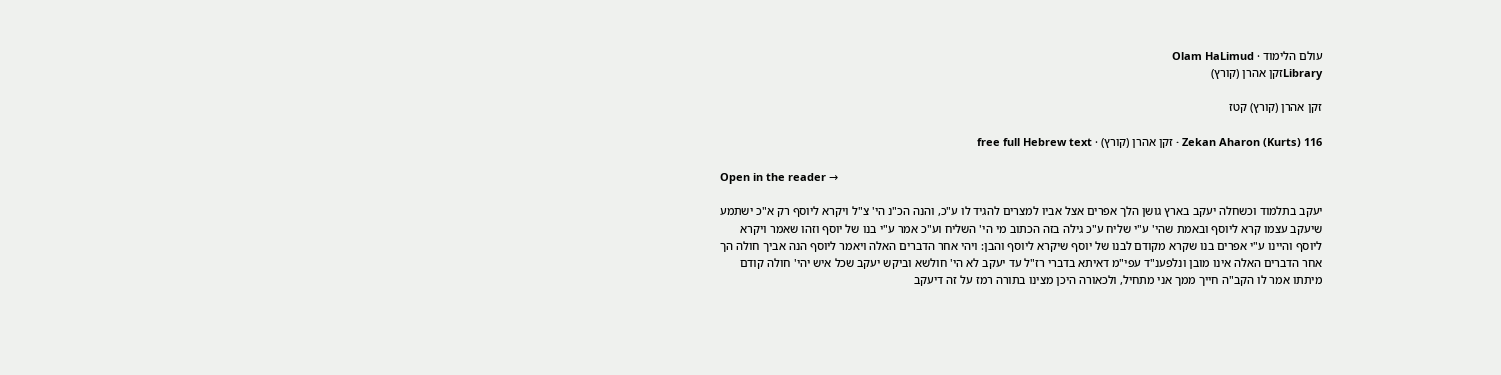עולם הלימוד · Olam HaLimud
Libraryזקן אהרן (קורץ)

זקן אהרן (קורץ) קטז

Zekan Aharon (Kurts) 116 · זקן אהרן (קורץ) · free full Hebrew text

Open in the reader →

יעקב בתלמוד וכשחלה יעקב בארץ גושן הלך אפרים אצל אביו למצרים להגיד לו ע"כ, והנה הכ"נ הי' צ"ל ויקרא ליוסף רק א"כ ישתמע שיעקב עצמו קרא ליוסף ובאמת שהי' ע"י שליח ע"כ גילה בזה הכתוב מי הי' השליח וע"כ אמר ע"י בנו של יוסף וזהו שאמר ויקרא ליוסף והיינו ע"י אפרים בנו שקרא מקודם לבנו של יוסף שיקרא ליוסף והבן: ויהי אחר הדברים האלה ויאמר ליוסף הנה אביך חולה הך אחר הדברים האלה אינו מובן ונלפענ"ד עפי"מ דאיתא בדברי רז"ל עד יעקב לא הי' חולשא וביקש יעקב שכל איש יהי' חולה קודם מיתתו אמר לו הקב"ה חייך ממך אני מתחיל, ולכאורה היכן מצינו בתורה רמז על זה דיעקב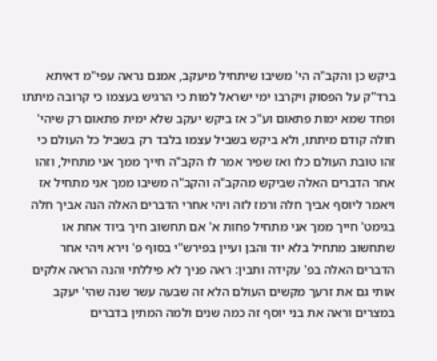ביקש כן והקב"ה הי' משיבו שיתחיל מיעקב, אמנם נראה עפי"מ דאיתא ברד"ק על הפסוק ויקרבו ימי ישראל למות כי הרגיש בעצמו כי קרובה מיתתו ופחד שמא ימות פתאום וע"כ אז ביקש יעקב שלא ימית פתאום רק שיהי' חולה קודם מיתתו, ולא ביקש בשביל עצמו בלבד רק בשביל כל העולם כי זהו טובת העולם כלו ואז שפיר אמר לו הקב"ה חייך ממך אני מתחיל, וזהו אחר הדברים האלה שביקש מהקב"ה והקב"ה משיבו ממך אני מתחיל אז ויאמר ליוסף אביך חלה ורמז לזה ויהי אחרי הדברים האלה הנה אביך חלה בגימט' חייך ממך אני מתחיל פחות א' אם תחשוב חיך ביוד אחת או שתחשוב מתחיל בלא יוד והבן ועיין בפירש"י בסוף פ' וירא ויהי אחר הדברים האלה בפ' עקידה ותבין: ראה פניך לא פיללתי והנה הראה אלקים אותי גם את זרעך מקשים העולם הלא זה שבעה עשר שנה שהי' יעקב במצרים וראה את בני יוסף זה כמה שנים ולמה המתין בדברים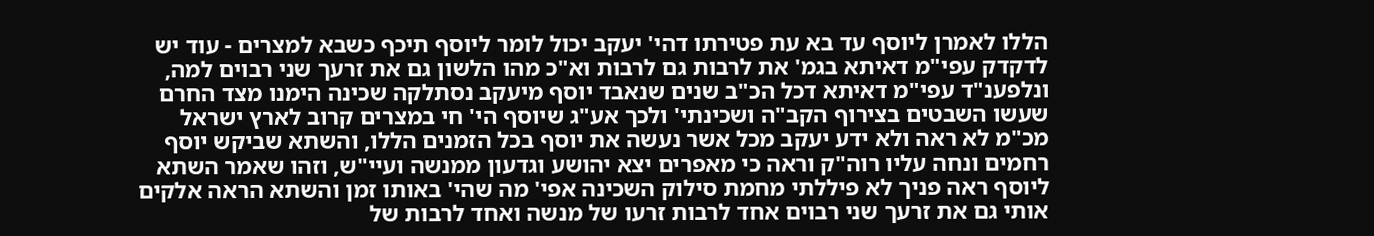הללו לאמרן ליוסף עד בא עת פטירתו דהי' יעקב יכול לומר ליוסף תיכף כשבא למצרים - עוד יש לדקדק עפי"מ דאיתא בגמ' את לרבות גם לרבות וא"כ מהו הלשון גם את זרעך שני רבוים למה, ונלפענ"ד עפי"מ דאיתא דכל הכ"ב שנים שנאבד יוסף מיעקב נסתלקה שכינה הימנו מצד החרם שעשו השבטים בצירוף הקב"ה ושכינתי' ולכך אע"ג שיוסף הי' חי במצרים קרוב לארץ ישראל מכ"מ לא ראה ולא ידע יעקב מכל אשר נעשה את יוסף בכל הזמנים הללו, והשתא שביקש יוסף רחמים ונחה עליו רוה"ק וראה כי מאפרים יצא יהושע וגדעון ממנשה ועיי"ש, וזהו שאמר השתא ליוסף ראה פניך לא פיללתי מחמת סילוק השכינה אפי' מה שהי' באותו זמן והשתא הראה אלקים אותי גם את זרעך שני רבוים אחד לרבות זרעו של מנשה ואחד לרבות של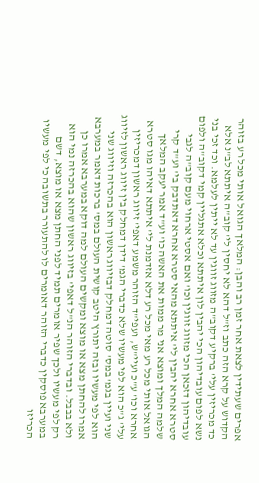אפרים שעתידין לצאת אחר זמן רב והבן: המלאך הגואל אותי מכל רע בזוהר הקדוש על קרא הזה כתב וז"ל דהא לא יחסין לי' קוב"ה איתתא לב"נ אלא כד מכריזין עלי' ברקיע דקוב"ה מזווג זווגין עד לא ייתין לעלמא. וכד זכי בני נשא לפום עובדיהון הכי יהבין לון איתתא וכלא אתגליין קמי דקוב"ה ולפום עובדיהון דזכאן הכי מזווג זווגין וכו' ואם אסטי ארחוי מעם קוב"ה לגבי סטרא אחרא יהבין לי' איתתא מהאי סטרא אחרא דאתדבק בי' וע"ד קרי שלמה המלך ומוצא אני מר ממות את האשה כו' וע"ד אמר יעקב המלאך הגואל אותי מכל רע מאי מכל רע דלא אזדמנת לי' איתתא דאיהו מגו סטרא אחרא וכו' ע"כ ועיי"ש, ועפי"ד הזוהר משמע דאפי' זיווג ראשון דמכריזין עלי' ג"כ הוא לפי מעשיו שלא כדברי הגמ' דידן דמחלק בין זיווג ראשון לזיווג שני ועיין בגמ' במס' סוטה דמחלק דבזיווג ראשון הוא בהכרזה וזיווג שני הוא לפי מעשיו ובזה יתורץ היטב קושית העולם במס' ברכות דאמר במערבא אמרו להחתן מצא או מוצא ומקשים העולם למה דוקא במערבא אמרו כן ולא בבבל. ובדברי הזוהר הנ"ל דאפי' בזיווג ראשון שהוא בהכרזה נמי הוא רק לפי מעשיו ולכך שפיר אומרים תמיד לפני החתן מצא או מוצא, דשם במערבא פוסקין כדברי הזוהר דאומרים לו להתעורר בתשובה כי לפי מעשיו הכריזו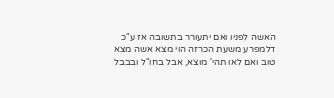האשה לפניו ואם יתעורר בתשובה אז ע"כ דלמפרע משעת הכרזה הוי מצא אשה מצא טוב ואם לאו תהי' מוצא, אבל בחו"ל ובבבל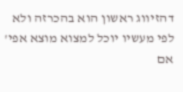דהזיווג ראשון הוא בהכרזה ולא לפי מעשיו יוכל למצוא מוצא אפי' אם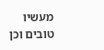מעשיו טובים וכן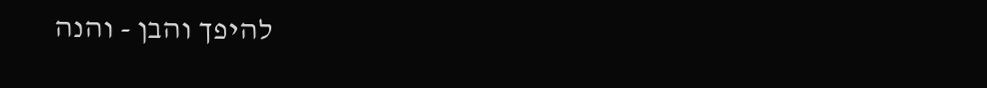להיפך והבן - והנה